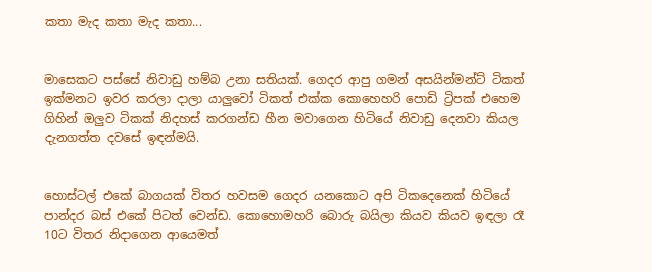කතා මැද කතා මැද කතා...


මාසෙකට පස්සේ නිවාඩු හම්බ උනා සතියක්. ගෙදර ආපු ගමන් අසයින්මන්ට් ටිකත් ඉක්මනට ඉවර කරලා දාලා යාලුවෝ ටිකත් එක්ක කොහෙහරි පොඩි ට්‍රිපක් එහෙම ගිහින් ඔලුව ටිකක් නිදහස් කරගන්ඩ හීන මවාගෙන හිටියේ නිවාඩු දෙනවා කියල දැනගත්ත දවසේ ඉඳන්මයි.


හොස්ටල් එකේ බාගයක් විතර හවසම ගෙදර යනකොට අපි ටිකදෙනෙක් හිටියේ පාන්දර බස් එකේ පිටත් වෙන්ඩ. කොහොමහරි බොරු බයිලා කියව කියව ඉඳලා රෑ 10ට විතර නිදාගෙන ආයෙමත්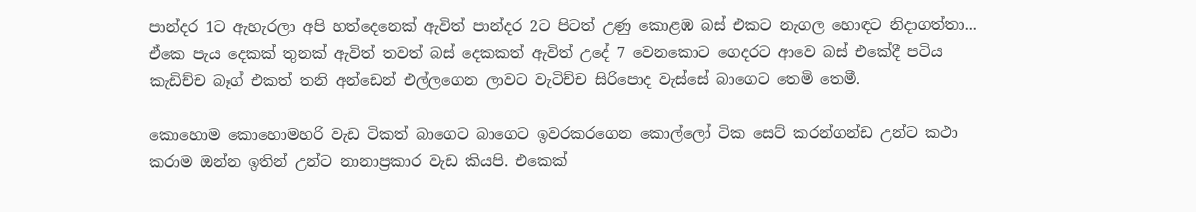පාන්දර 1ට ඇහැරලා අපි හත්දෙනෙක් ඇවිත් පාන්දර 2ට පිටත් උණු කොළඹ බස් එකට නැගල හොඳට නිදාගත්තා... ඒකෙ පැය දෙකක් තුනක් ඇවිත් තවත් බස් දෙකකත් ඇවිත් උදේ 7 වෙනකොට ගෙදරට ආවෙ බස් එකේදී පටිය කැඩිච්ච බෑග් එකත් තනි අන්ඩෙන් එල්ලගෙන ලාවට වැටිච්ච සිරිපොද වැස්සේ බාගෙට තෙමි තෙමී.

කොහොම කොහොමහරි වැඩ ටිකත් බාගෙට බාගෙට ඉවරකරගෙන කොල්ලෝ ටික සෙට් කරන්ගන්ඩ උන්ට කථා කරාම ඔන්න ඉතින් උන්ට නානාප්‍රකාර වැඩ කියපි. එකෙක්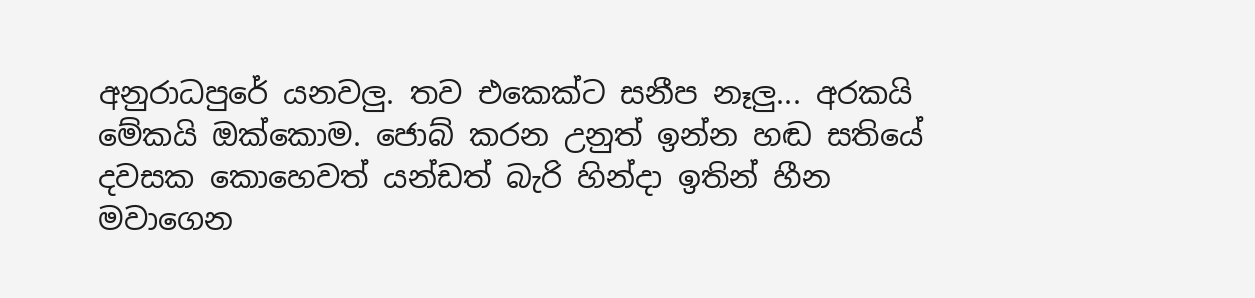අනුරාධපුරේ යනවලු. තව එකෙක්ට සනීප නෑලු... අරකයි මේකයි ඔක්කොම. ජොබ් කරන උනුත් ඉන්න හඬ සතියේ දවසක කොහෙවත් යන්ඩත් බැරි හින්දා ඉතින් හීන මවාගෙන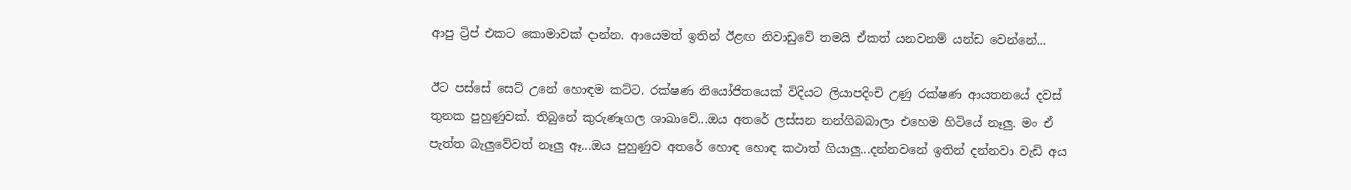ආපු ට්‍රිප් එකට කොමාවක් දාන්න. ආයෙමත් ඉතින් ඊළඟ නිවාඩුවේ තමයි ඒකත් යනවනම් යන්ඩ වෙන්නේ...

ඊට පස්සේ සෙට් උනේ හොඳම කට්ට. රක්ෂණ නියෝජිතයෙක් විදියට ලියාපදිංචි උණු රක්ෂණ ආයතනයේ දවස් තුනක පුහුණුවක්. තිබුනේ කුරුණෑගල ශාඛාවේ...ඔය අතරේ ලස්සන නන්ගිබබාලා එහෙම හිටියේ නෑලු. මං ඒ පැත්ත බැලුවේවත් නෑලු ඈ...ඔය පුහුණුව අතරේ හොඳ හොඳ කථාත් ගියාලු...දන්නවනේ ඉතින් දන්නවා වැඩි අය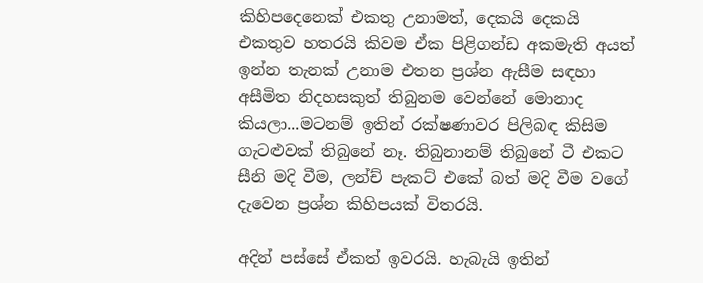කිහිපදෙනෙක් එකතු උනාමත්, දෙකයි දෙකයි එකතුව හතරයි කිවම ඒක පිළිගන්ඩ අකමැති අයත් ඉන්න තැනක් උනාම එතන ප්‍රශ්න ඇසීම සඳහා අසීමිත නිදහසකුත් තිබුනම වෙන්නේ මොනාද කියලා...මටනම් ඉතින් රක්ෂණාවර පිලිබඳ කිසිම ගැටළුවක් තිබුනේ නෑ. තිබුනානම් තිබුනේ ටී එකට සීනි මදි වීම, ලන්ච් පැකට් එකේ බත් මදි වීම වගේ දැවෙන ප්‍රශ්න කිහිපයක් විතරයි.

අදින් පස්සේ ඒකත් ඉවරයි. හැබැයි ඉතින්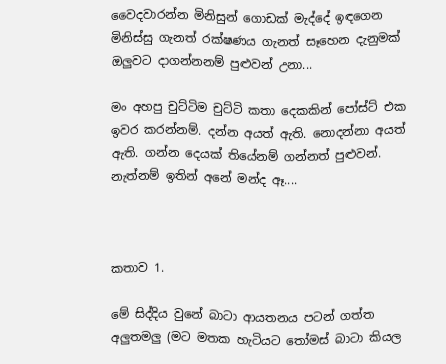වෛදවාරන්න මිනිසුන් ගොඩක් මැද්දේ ඉඳගෙන මිනිස්සු ගැනත් රක්ෂණය ගැනත් සෑහෙන දැනුමක් ඔලුවට දාගන්නනම් පුළුවන් උනා...

මං අහපු චුට්ටිම චුට්ටි කතා දෙකකින් පෝස්ට් එක ඉවර කරන්නම්. දන්න අයත් ඇති. නොදන්නා අයත් ඇති. ගන්න දෙයක් තියේනම් ගන්නත් පුළුවන්. නැත්නම් ඉතින් අනේ මන්ද ඈ....



කතාව 1.

මේ සිද්දිය වුනේ බාටා ආයතනය පටන් ගත්ත අලුතමලු (මට මතක හැටියට තෝමස් බාටා කියල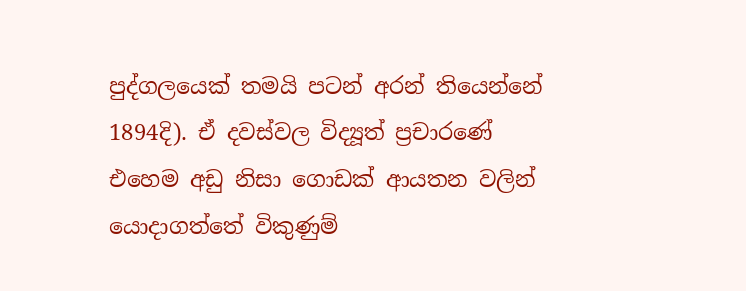පුද්ගලයෙක් තමයි පටන් අරන් තියෙන්නේ 1894දි). ඒ දවස්වල විද්‍යූත් ප්‍රචාරණේ එහෙම අඩු නිසා ගොඩක් ආයතන වලින් යොදාගත්තේ විකුණුම්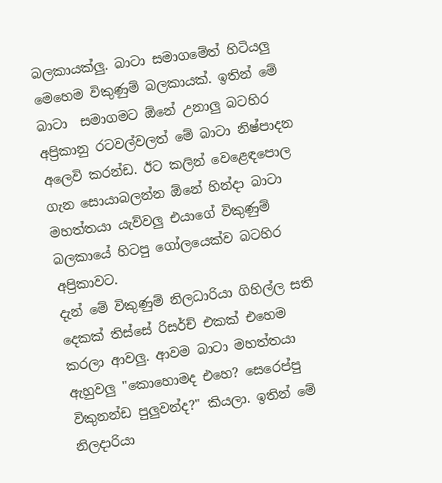බලකායක්ලු. බාටා සමාගමේත් හිටියලු මෙහෙම විකුණුම් බලකායක්. ඉතින් මේ බාටා  සමාගමට ඕනේ උනාලු බටහිර අප්‍රිකානු රටවල්වලත් මේ බාටා නිෂ්පාදන අලෙවි කරන්ඩ. ඊට කලින් වෙළෙඳපොල ගැන සොයාබලන්න ඕනේ හින්දා බාටා මහත්තයා යැව්වලු එයාගේ විකුණුම් බලකායේ හිටපු ගෝලයෙක්ව බටහිර අප්‍රිකාවට.
දැන් මේ විකුණුම් නිලධාරියා ගිහිල්ල සති දෙකක් තිස්සේ රිසර්ච් එකක් එහෙම කරලා ආවලු. ආවම බාටා මහත්තයා ඇහුවලු "කොහොමද එහෙ? සෙරෙප්පු විකුනන්ඩ පුලුවන්ද?" කියලා. ඉතින් මේ නිලදාරියා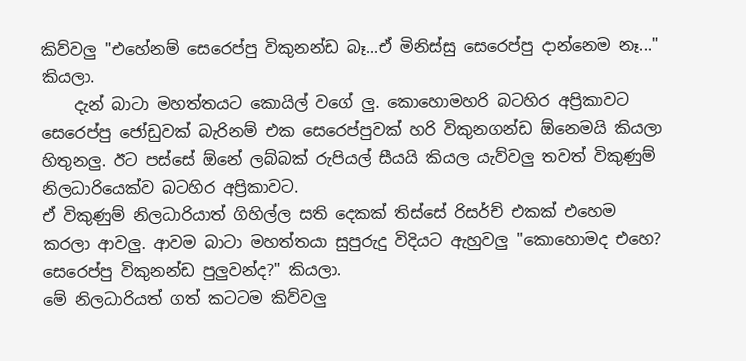කිව්වලු "එහේනම් සෙරෙප්පු විකුනන්ඩ බෑ...ඒ මිනිස්සු සෙරෙප්පු දාන්නෙම නෑ..." කියලා.
    දැන් බාටා මහත්තයට කොයිල් වගේ ලු. කොහොමහරි බටහිර අප්‍රිකාවට සෙරෙප්පු ජෝඩුවක් බැරිනම් එක සෙරෙප්පුවක් හරි විකුනගන්ඩ ඕනෙමයි කියලා හිතුනලු. ඊට පස්සේ ඕනේ ලබ්බක් රුපියල් සීයයි කියල යැව්වලු තවත් විකුණුම් නිලධාරියෙක්ව බටහිර අප්‍රිකාවට.
ඒ විකුණුම් නිලධාරියාත් ගිහිල්ල සති දෙකක් තිස්සේ රිසර්ච් එකක් එහෙම කරලා ආවලු. ආවම බාටා මහත්තයා සුපුරුදු විදියට ඇහුවලු "කොහොමද එහෙ? සෙරෙප්පු විකුනන්ඩ පුලුවන්ද?" කියලා.
මේ නිලධාරියත් ගත් කටටම කිව්වලු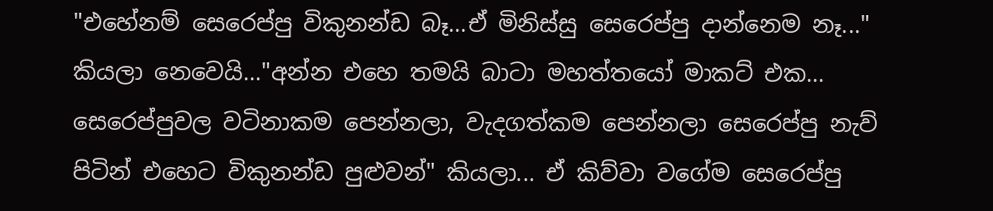"එහේනම් සෙරෙප්පු විකුනන්ඩ බෑ...ඒ මිනිස්සු සෙරෙප්පු දාන්නෙම නෑ..." කියලා නෙවෙයි..."අන්න එහෙ තමයි බාටා මහත්තයෝ මාකට් එක... සෙරෙප්පුවල වටිනාකම පෙන්නලා, වැදගත්කම පෙන්නලා සෙරෙප්පු නැව් පිටින් එහෙට විකුනන්ඩ පුළුවන්" කියලා... ඒ කිව්වා වගේම සෙරෙප්පු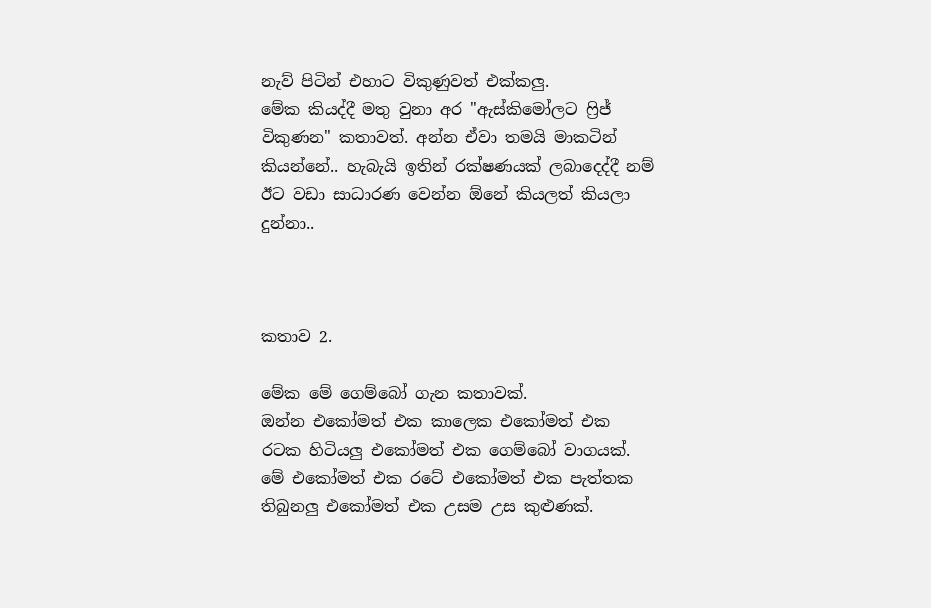නැව් පිටින් එහාට විකුණුවත් එක්කලු.
මේක කියද්දී මතු වුනා අර "ඇස්කිමෝලට ෆ්‍රිජ් විකුණන" කතාවත්. අන්න ඒවා තමයි මාකටින් කියන්නේ.. හැබැයි ඉතින් රක්ෂණයක් ලබාදෙද්දී නම් ඊට වඩා සාධාරණ වෙන්න ඕනේ කියලත් කියලා දුන්නා..



කතාව 2.

මේක මේ ගෙම්බෝ ගැන කතාවක්.
ඔන්න එකෝමත් එක කාලෙක එකෝමත් එක රටක හිටියලු එකෝමත් එක ගෙම්බෝ වාගයක්. මේ එකෝමත් එක රටේ එකෝමත් එක පැත්තක තිබුනලු එකෝමත් එක උසම උස කුළුණක්.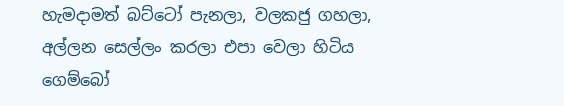හැමදාමත් බට්ටෝ පැනලා, වලකජු ගහලා, අල්ලන සෙල්ලං කරලා එපා වෙලා හිටිය ගෙම්බෝ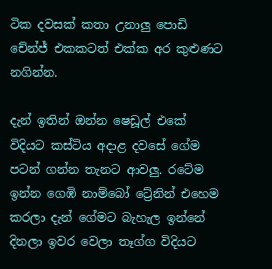ටික දවසක් කතා උනාලු පොඩි චේන්ජ් එකකටත් එක්ක අර කුළුණට නගින්න.

දැන් ඉතින් ඔන්න ෂෙඩූල් එකේ විදියට කස්ටිය අදාළ දවසේ ගේම පටන් ගන්න තැනට ආවලු. රටේම ඉන්න ගෙඹි නාම්බෝ ට්‍රේනින් එහෙම කරලා දැන් ගේමට බැහැල ඉන්නේ දිනලා ඉවර වෙලා තෑග්ග විදියට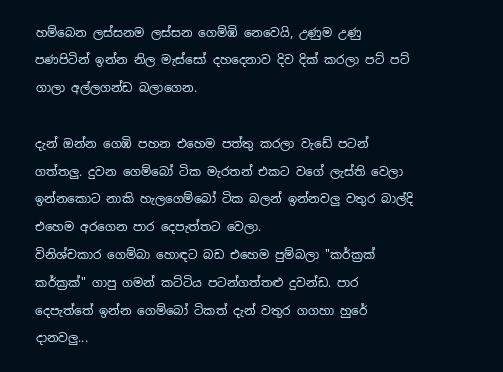හම්බෙන ලස්සනම ලස්සන ගෙම්ඹි නෙවෙයි, උණුම උණු පණපිටින් ඉන්න නිල මැස්සෝ දහදෙනාව දිව දික් කරලා පට් පට් ගාලා අල්ලගන්ඩ බලාගෙන.

දැන් ඔන්න ගෙඹි පහන එහෙම පත්තු කරලා වැඩේ පටන් ගත්තලු. දුවන ගෙම්බෝ ටික මැරතන් එකට වගේ ලැස්ති වෙලා ඉන්නකොට නාකි හැලගෙම්බෝ ටික බලන් ඉන්නවලු වතුර බාල්දි එහෙම අරගෙන පාර දෙපැත්තට වෙලා.
විනිශ්චකාර ගෙම්බා හොඳට බඩ එහෙම පුම්බලා "කර්ක්‍රක් කර්ක්‍රක්" ගාපු ගමන් කට්ටිය පටන්ගත්තළු දුවන්ඩ. පාර දෙපැත්තේ ඉන්න ගෙම්බෝ ටිකත් දැන් වතුර ගගහා හුරේ දානවලු...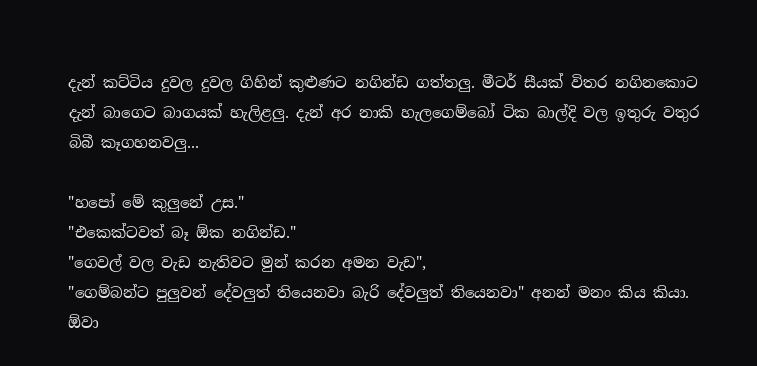දැන් කට්ටිය දුවල දුවල ගිහින් කුළුණට නගින්ඩ ගත්තලු. මීටර් සීයක් විතර නගිනකොට දැන් බාගෙට බාගයක් හැලිළලු. දැන් අර නාකි හැලගෙම්බෝ ටික බාල්දි වල ඉතුරු වතුර බිබී කෑගහනවලු...

"හපෝ මේ කුලුනේ උස."
"එකෙක්ටවත් බෑ ඕක නගින්ඩ."
"ගෙවල් වල වැඩ නැතිවට මුන් කරන අමන වැඩ",
"ගෙම්බන්ට පුලුවන් දේවලුත් තියෙනවා බැරි දේවලුත් තියෙනවා" අනන් මනං කිය කියා. ඕවා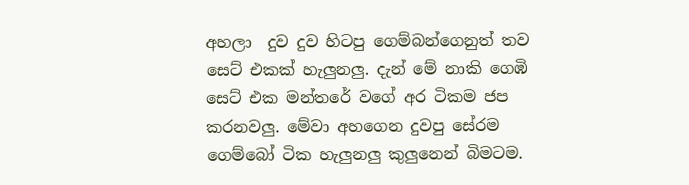අහලා  දුව දුව හිටපු ගෙම්බන්ගෙනුත් තව සෙට් එකක් හැලුනලු. දැන් මේ නාකි ගෙඹි සෙට් එක මන්තරේ වගේ අර ටිකම ජප කරනවලු. මේවා අහගෙන දුවපු සේරම ගෙම්බෝ ටික හැලුනලු කුලුනෙන් බිමටම.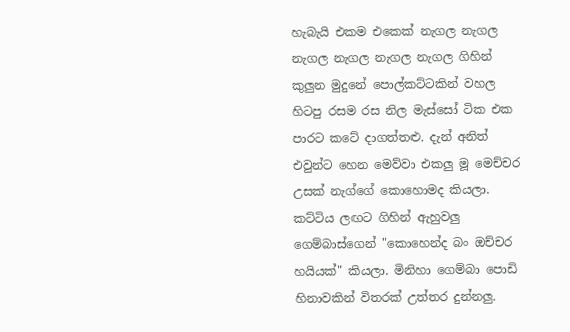හැබැයි එකම එකෙක් නැගල නැගල නැගල නැගල නැගල නැගල ගිහින් කුලුන මුදුනේ පොල්කට්ටකින් වහල හිටපු රසම රස නිල මැස්සෝ ටික එක පාරට කටේ දාගත්තළු. දැන් අනිත් එවුන්ට හෙන මෙව්වා එකලු මූ මෙච්චර උසක් නැග්ගේ කොහොමද කියලා. කට්ටිය ලඟට ගිහින් ඇහුවලු ගෙම්බාස්ගෙන් "කොහෙන්ද බං ඔච්චර හයියක්" කියලා. මිනිහා ගෙම්බා පොඩි හිනාවකින් විතරක් උත්තර දුන්නලු.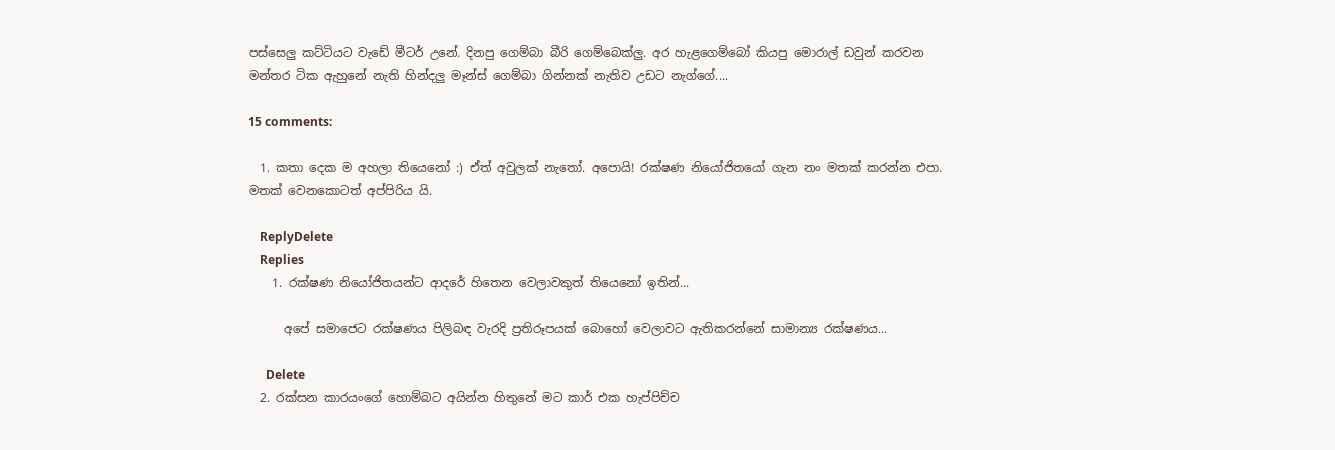පස්සෙලු කට්ටියට වැඩේ මීටර් උනේ. දිනපු ගෙම්බා බීරි ගෙම්බෙක්ලු. අර හැළගෙම්බෝ කියපු මොරාල් ඩවුන් කරවන මන්තර ටික ඇහුනේ නැති හින්දලු මෑන්ස් ගෙම්බා ගින්නක් නැතිව උඩට නැග්ගේ....

15 comments:

  1. කතා දෙක ම අහලා තියෙනෝ :) ඒත් අවුලක් නැතෝ. අපොයි! රක්ෂණ නියෝජිතයෝ ගැන නං මතක් කරන්න එපා. මතක් වෙනකොටත් අප්පිරිය යි.

    ReplyDelete
    Replies
    1. රක්ෂණ නියෝජිතයන්ට ආදරේ හිතෙන වෙලාවකුත් තියෙනෝ ඉතින්...

      අපේ සමාජෙට රක්ෂණය පිලිබඳ වැරදි ප්‍රතිරූපයක් බොහෝ වෙලාවට ඇතිකරන්නේ සාමාන්‍ය රක්ෂණය...

      Delete
  2. රක්සන කාරයංගේ හොම්බට අයින්න හිතුනේ මට කාර් එක හැප්පිච්ච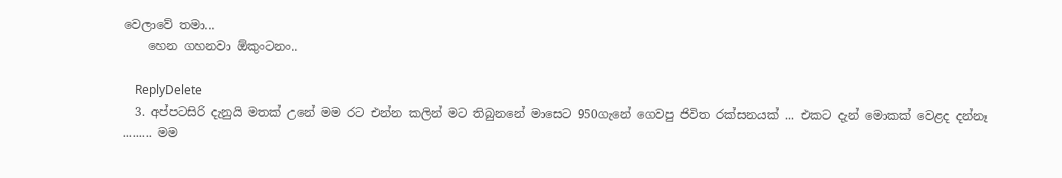වෙලාවේ තමා...
    හෙන ගහනවා ඕකුංටනං..

    ReplyDelete
  3. අප්පටසිරි දැනුයි මතක් උනේ මම රට එන්න කලින් මට තිබුනනේ මාසෙට 950ගැනේ ගෙවපු ජිවිත රක්සනයක් ... එකට දැන් මොකක් වෙළද දන්නෑ ......... මම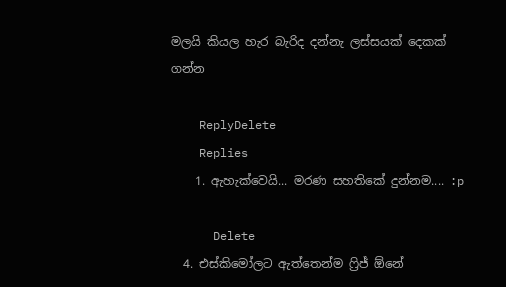මලයි කියල හැර බැරිද දන්නැ ලස්සයක් දෙකක් ගන්න

    ReplyDelete
    Replies
    1. ඇහැක්වෙයි... මරණ සහතිකේ දුන්නම.... :p

      Delete
  4. එස්කිමෝලට ඇත්තෙන්ම ෆ්‍රිජ් ඕනේ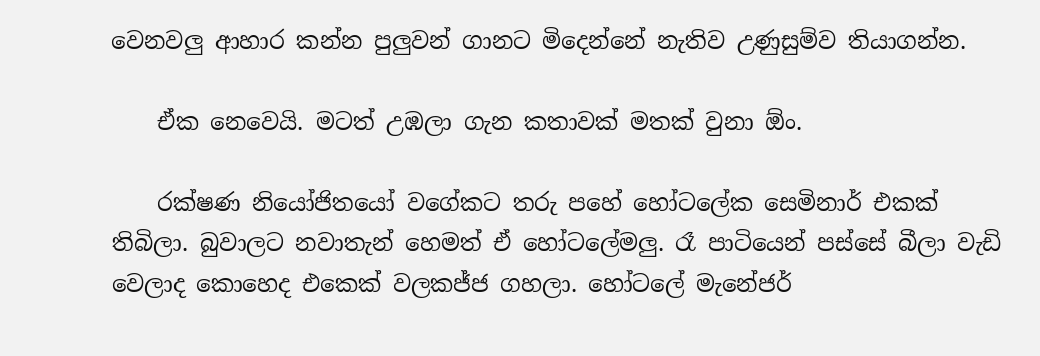වෙනවලු ආහාර කන්න පුලුවන් ගානට මිදෙන්නේ නැතිව උණුසුම්ව තියාගන්න.

    ඒක නෙවෙයි. මටත් උඹලා ගැන කතාවක් මතක් වුනා ඕං.

    රක්ෂණ නියෝජිතයෝ වගේකට තරු පහේ හෝටලේක සෙමිනාර් එකක් තිබිලා. බුවාලට නවාතැන් හෙමත් ඒ හෝටලේමලු. රෑ පාටියෙන් පස්සේ බීලා වැඩි වෙලාද කොහෙද එකෙක් වලකජ්ජ ගහලා. හෝටලේ මැනේජර්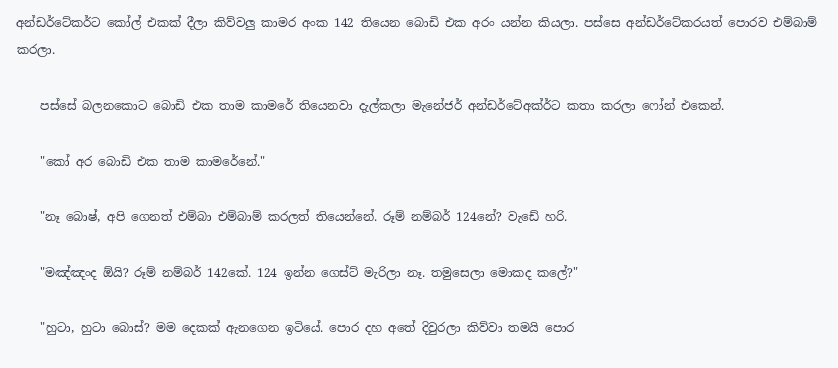අන්ඩර්ටේකර්ට කෝල් එකක් දීලා කිව්වලු කාමර අංක 142 තියෙන බොඩි එක අරං යන්න කියලා. පස්සෙ අන්ඩර්ටේකරයත් පොරව එම්බාම් කරලා.

    පස්සේ බලනකොට බොඩි එක තාම කාමරේ තියෙනවා දැල්කලා මැනේජර් අන්ඩර්ටේඅක්ර්ට කතා කරලා ෆෝන් එකෙන්.

    "කෝ අර බොඩි එක තාම කාමරේනේ."

    "නෑ බොෂ්, අපි ගෙනත් එම්බා එම්බාම් කරලත් තියෙන්නේ. රූම් නම්බර් 124නේ? වැඩේ හරි.

    "මඤ්ඤංද ඕයි? රූම් නම්බර් 142කේ. 124 ඉන්න ගෙස්ට් මැරිලා නෑ. තමුසෙලා මොකද කලේ?"

    "හුටා, හුටා බොස්? මම දෙකක් ඇනගෙන ඉටියේ. පොර දහ අතේ දිවුරලා කිව්වා තමයි පොර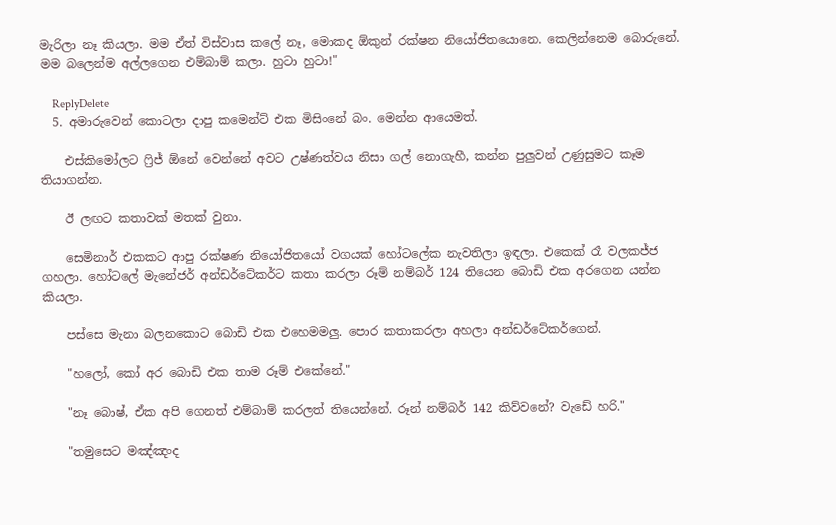මැරිලා නෑ කියලා. මම ඒත් විස්වාස කලේ නෑ, මොකද ඕකුන් රක්ෂන නියෝජිතයොනෙ. කෙලින්නෙම බොරුනේ. මම බලෙන්ම අල්ලගෙන එම්බාම් කලා. හුටා හුටා!"

    ReplyDelete
  5. අමාරුවෙන් කොටලා දාපු කමෙන්ට් එක මිසිංනේ බං. මෙන්න ආයෙමත්.

    එස්කිමෝලට ෆ්‍රිජ් ඕනේ වෙන්නේ අවට උෂ්ණත්වය නිසා ගල් නොගැහී, කන්න පුලුවන් උණුසුමට කෑම තියාගන්න.

    ඊ ලඟට කතාවක් මතක් වුනා.

    සෙමිනාර් එකකට ආපු රක්ෂණ නියෝජිතයෝ වගයක් හෝටලේක නැවතිලා ඉඳලා. එකෙක් රෑ වලකජ්ජ ගහලා. හෝටලේ මැනේජර් අන්ඩර්ටේකර්ට කතා කරලා රූම් නම්බර් 124 තියෙන බොඩි එක අරගෙන යන්න කියලා.

    පස්සෙ මැනා බලනකොට බොඩි එක එහෙමමලු. පොර කතාකරලා අහලා අන්ඩර්ටේකර්ගෙන්.

    "හලෝ, කෝ අර බොඩි එක තාම රූම් එකේනේ."

    "නෑ බොෂ්, ඒක අපි ගෙනත් එම්බාම් කරලත් තියෙන්නේ. රූන් නම්බර් 142 කිව්වනේ? වැඩේ හරි."

    "තමුසෙට මඤ්ඤංද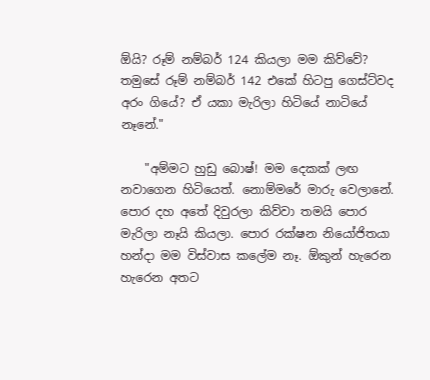ඕයි? රූම් නම්බර් 124 කියලා මම කිව්වේ? තමුසේ රූම් නම්බර් 142 එකේ හිටපු ගෙස්ට්වද අරං ගියේ? ඒ යකා මැරිලා හිටියේ නාටියේ නෑනේ."

    "අම්මට හුඩු බොෂ්! මම දෙකක් ලඟ නවාගෙන හිටියෙත්. නොම්මරේ මාරු වෙලානේ. පොර දහ අතේ දිවුරලා කිව්වා තමයි පොර මැරිලා නෑයි කියලා. පොර රක්ෂන නියෝජිතයා හන්දා මම විස්වාස කලේම නෑ. ඕකුන් හැරෙන හැරෙන අතට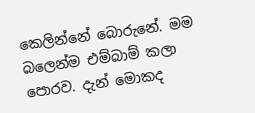කෙලින්නේ බොරුනේ. මම බලෙන්ම එම්බාම් කලා පොරව. දැන් මොකද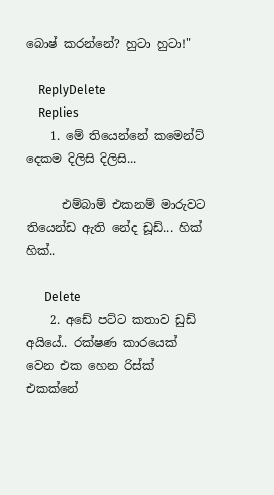බොෂ් කරන්නේ? හුටා හුටා!"

    ReplyDelete
    Replies
    1. මේ තියෙන්නේ කමෙන්ට් දෙකම දිලිසි දිලිසි...

      එම්බාම් එකනම් මාරුවට තියෙන්ඩ ඇති නේද ඩූඩ්... හික් හික්..

      Delete
    2. අඩේ පට්ට කතාව ඩුඩ් අයියේ.. රක්ෂණ කාරයෙක් වෙන එක හෙන රිස්ක් එකක්නේ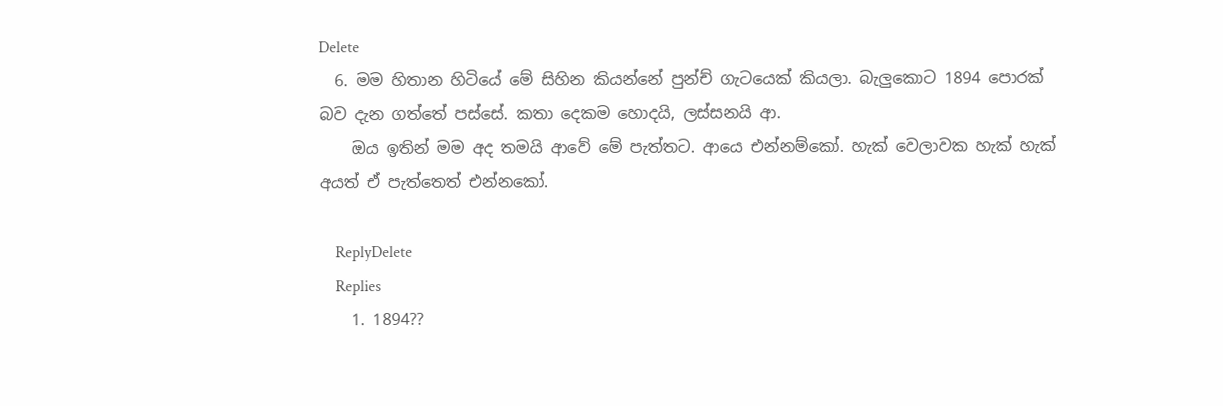Delete
  6. මම හිතාන හිටියේ මේ සිහින කියන්නේ පුන්ච් ගැටයෙක් කියලා. බැලුකොට 1894 පොරක් බව දැන ගත්තේ පස්සේ. කතා දෙකම හොදයි, ලස්සනයි ආ.
    ඔය ඉතින් මම අද තමයි ආවේ මේ පැත්තට. ආයෙ එන්නම්කෝ. හැක් වෙලාවක හැක් හැක් අයත් ඒ පැත්තෙත් එන්නකෝ.

    ReplyDelete
    Replies
    1. 1894??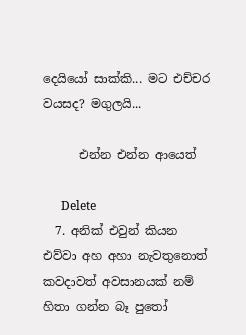දෙයියෝ සාක්කි... මට එච්චර වයසද? මගුලයි...

      එන්න එන්න ආයෙත්

      Delete
  7. අනික් එවුන් කියන එව්වා අහ අහා නැවතුනොත් කවදාවත් අවසානයක් නම් හිතා ගන්න බෑ පුතෝ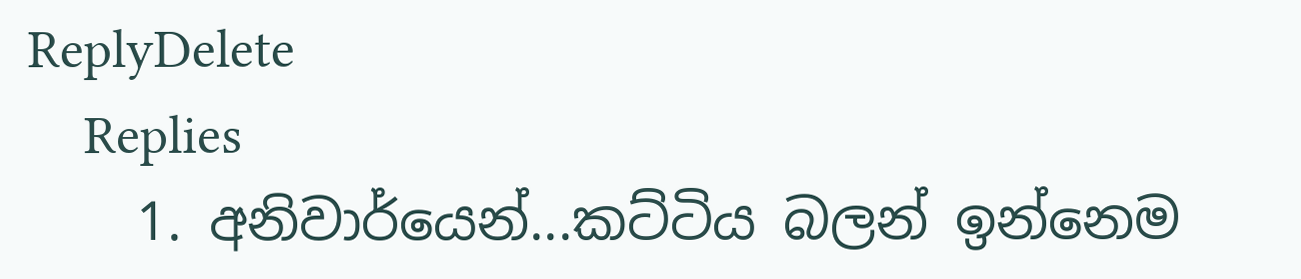ReplyDelete
    Replies
    1. අනිවාර්යෙන්...කට්ටිය බලන් ඉන්නෙම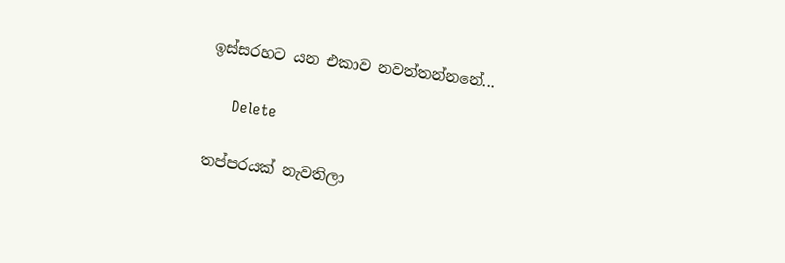ඉස්සරහට යන එකාව නවත්තන්නනේ...

      Delete

තප්පරයක් නැවතිලා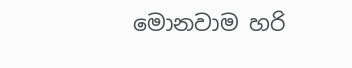මොනවාම හරි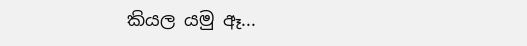කියල යමු ඈ...